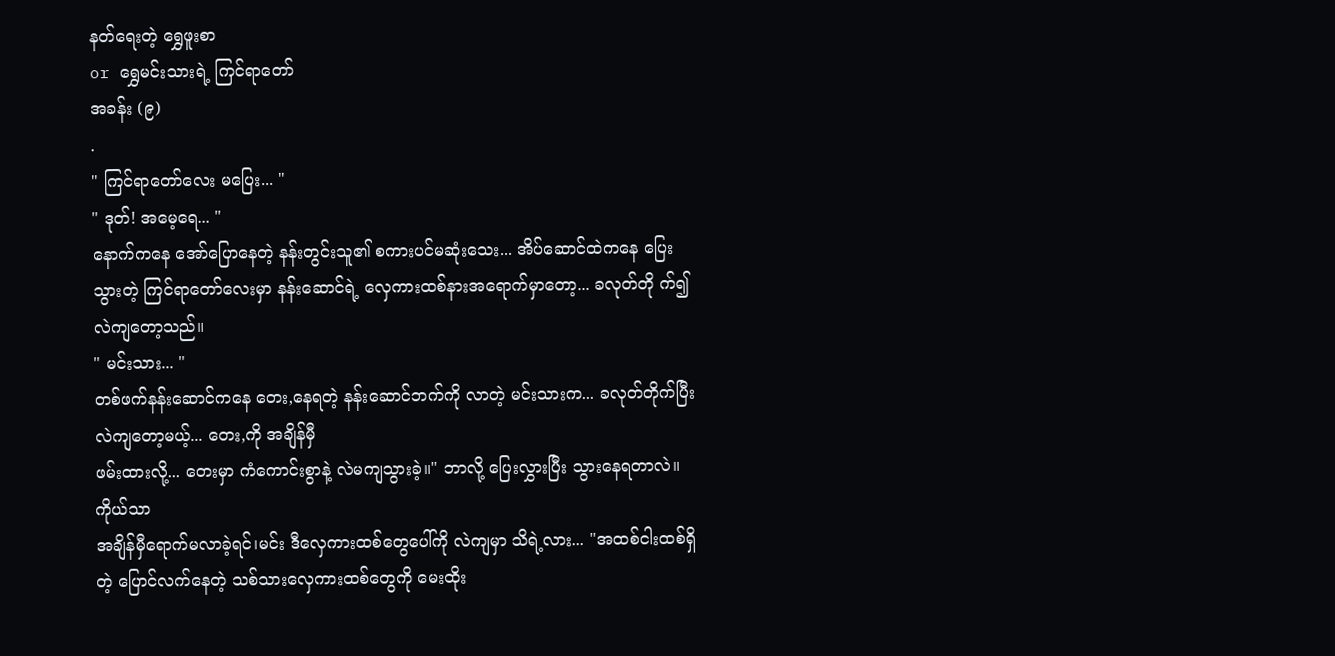နတ်ရေးတဲ့ ရွှေဖူးစာ
or ရွှေမင်းသားရဲ့ ကြင်ရာတော်
အခန်း (၉)
.
" ကြင်ရာတော်လေး မပြေး... "
" ဒုတ်! အမေ့ရေ... "
နောက်ကနေ အော်ပြောနေတဲ့ နန်းတွင်းသူ၏ စကားပင်မဆုံးသေး... အိပ်ဆောင်ထဲကနေ ပြေးသွားတဲ့ ကြင်ရာတော်လေးမှာ နန်းဆောင်ရဲ့ လှေကားထစ်နားအရောက်မှာတော့... ခလုတ်တို က်၍ လဲကျတော့သည်။
" မင်းသား... "
တစ်ဖက်နန်းဆောင်ကနေ တေး,နေရတဲ့ နန်းဆောင်ဘက်ကို လာတဲ့ မင်းသားက... ခလုတ်တိုက်ပြီး လဲကျတော့မယ့်... တေး,ကို အချိန်မှီ
ဖမ်းထားလို့... တေးမှာ ကံကောင်းစွာနဲ့ လဲမကျသွားခဲ့။" ဘာလို့ ပြေးလွှားပြီး သွားနေရတာလဲ။ကိုယ်သာ
အချိန်မှီရောက်မလာခဲ့ရင်၊မင်း ဒီလှေကားထစ်တွေပေါ်ကို လဲကျမှာ သိရဲ့လား... "အထစ်ငါးထစ်ရှိတဲ့ ပြောင်လက်နေတဲ့ သစ်သားလှေကားထစ်တွေကို မေးထိုး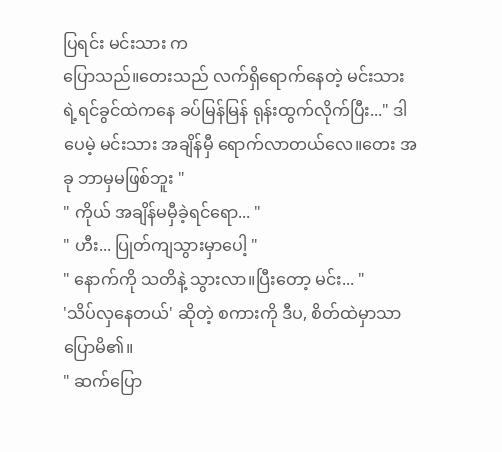ပြရင်း မင်းသား က
ပြောသည်။တေးသည် လက်ရှိရောက်နေတဲ့ မင်းသားရဲ့ရင်ခွင်ထဲကနေ ခပ်မြန်မြန် ရုန်းထွက်လိုက်ပြီး..." ဒါပေမဲ့ မင်းသား အချိန်မှီ ရောက်လာတယ်လေ။တေး အခု ဘာမှမဖြစ်ဘူး "
" ကိုယ် အချိန်မမှီခဲ့ရင်ရော... "
" ဟီး... ပြုတ်ကျသွားမှာပေါ့ "
" နောက်ကို သတိနဲ့ သွားလာ။ပြီးတော့ မင်း... "
'သိပ်လှနေတယ်' ဆိုတဲ့ စကားကို ဒီပ, စိတ်ထဲမှာသာ ပြောမိ၏။
" ဆက်ပြော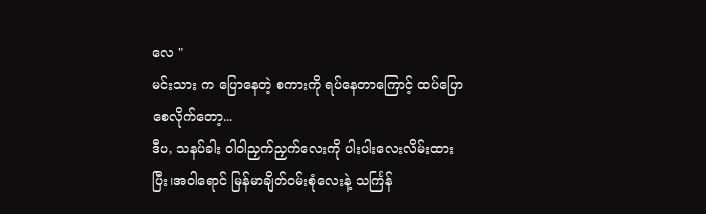လေ "
မင်းသား က ပြောနေတဲ့ စကားကို ရပ်နေတာကြောင့် ထပ်ပြောစေလိုက်တော့...
ဒီပ, သနပ်ခါး ဝါဝါညှက်ညှက်လေးကို ပါးပါးလေးလိမ်းထားပြီး၊အဝါရောင် မြန်မာချိတ်ဝမ်းစုံလေးနဲ့ သင်္ကြန်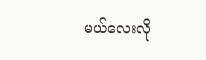မယ်လေးလို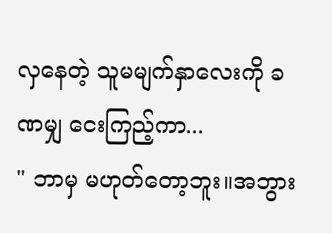လှနေတဲ့ သူမမျက်နှာလေးကို ခဏမျှ ငေးကြည့်ကာ...
" ဘာမှ မဟုတ်တော့ဘူး။အဘွား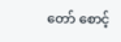တော် စောင့်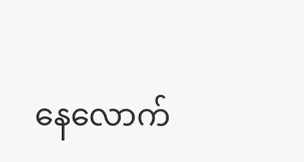နေလောက်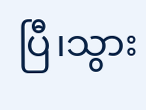ပြီ၊သွား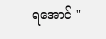ရအောင် "